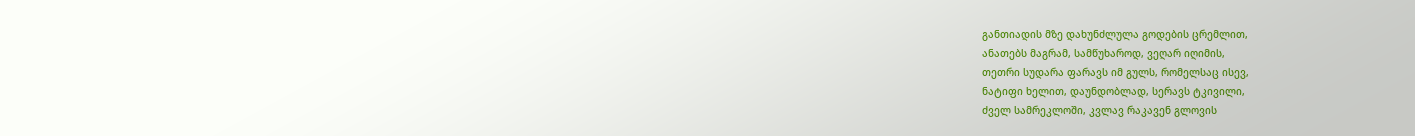განთიადის მზე დახუნძლულა გოდების ცრემლით,
ანათებს მაგრამ, სამწუხაროდ, ვეღარ იღიმის,
თეთრი სუდარა ფარავს იმ გულს, რომელსაც ისევ,
ნატიფი ხელით, დაუნდობლად, სერავს ტკივილი,
ძველ სამრეკლოში, კვლავ რაკავენ გლოვის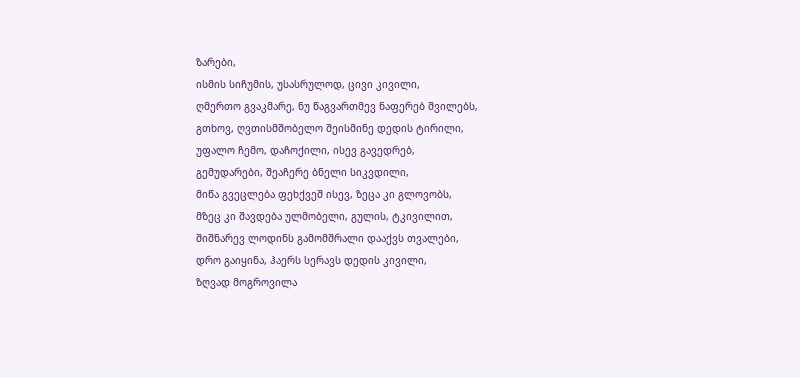ზარები,
ისმის სიჩუმის, უსასრულოდ, ცივი კივილი,
ღმერთო გვაკმარე, ნუ წაგვართმევ ნაფერებ შვილებს,
გთხოვ, ღვთისმშობელო შეისმინე დედის ტირილი,
უფალო ჩემო, დაჩოქილი, ისევ გავედრებ,
გემუდარები, შეაჩერე ბნელი სიკვდილი,
მიწა გვეცლება ფეხქვეშ ისევ, ზეცა კი გლოვობს,
მზეც კი შავდება ულმობელი, გულის, ტკივილით,
შიშნარევ ლოდინს გამომშრალი დააქვს თვალები,
დრო გაიყინა, ჰაერს სერავს დედის კივილი,
ზღვად მოგროვილა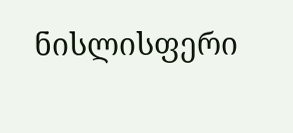ნისლისფერი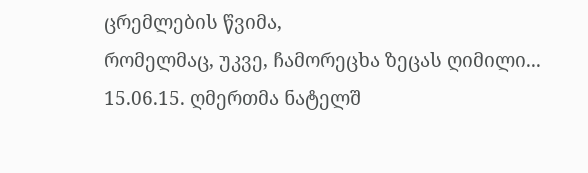ცრემლების წვიმა,
რომელმაც, უკვე, ჩამორეცხა ზეცას ღიმილი...
15.06.15. ღმერთმა ნატელშ